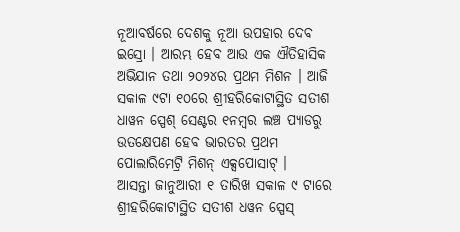ନୂଆବର୍ଷରେ ଦେଶକୁ ନୂଆ ଉପହାର ଦେବ ଇସ୍ରୋ । ଆରମ୍ଭ ହେବ ଆଉ ଏକ ଐତିହାସିକ ଅଭିଯାନ ତଥା ୨୦୨୪ର ପ୍ରଥମ ମିଶନ । ଆଜି ସକାଳ ୯ଟା ୧୦ରେ ଶ୍ରୀହରିକୋଟାସ୍ଥିତ ସତୀଶ ଧାୱନ ସ୍ପେଶ୍ ସେଣ୍ଟର ୧ନମ୍ବର ଲଞ୍ଚ ପ୍ୟାଡରୁ ଉତକ୍ଷେପଣ ହେବ ଭାରତର ପ୍ରଥମ ପୋଲାରିମେଟ୍ରି ମିଶନ୍ ଏକ୍ସପୋସାଟ୍ ।
ଆସନ୍ତା ଜାନୁଆରୀ ୧ ତାରିଖ ସକାଳ ୯ ଟାରେ ଶ୍ରୀହରିକୋଟାସ୍ଥିତ ସତୀଶ ଧୱନ ସ୍ପେସ୍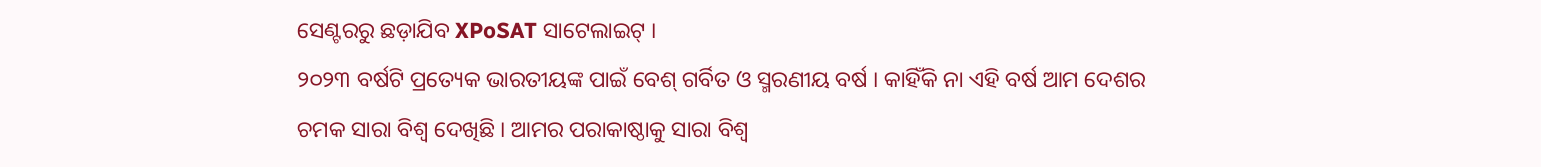ସେଣ୍ଟରରୁ ଛଡ଼ାଯିବ XPoSAT ସାଟେଲାଇଟ୍ ।
୨୦୨୩ ବର୍ଷଟି ପ୍ରତ୍ୟେକ ଭାରତୀୟଙ୍କ ପାଇଁ ବେଶ୍ ଗର୍ବିତ ଓ ସ୍ମରଣୀୟ ବର୍ଷ । କାହିଁକି ନା ଏହି ବର୍ଷ ଆମ ଦେଶର ଚମକ ସାରା ବିଶ୍ୱ ଦେଖିଛି । ଆମର ପରାକାଷ୍ଠାକୁ ସାରା ବିଶ୍ୱ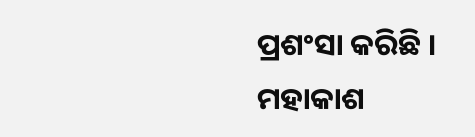ପ୍ରଶଂସା କରିଛି । ମହାକାଶ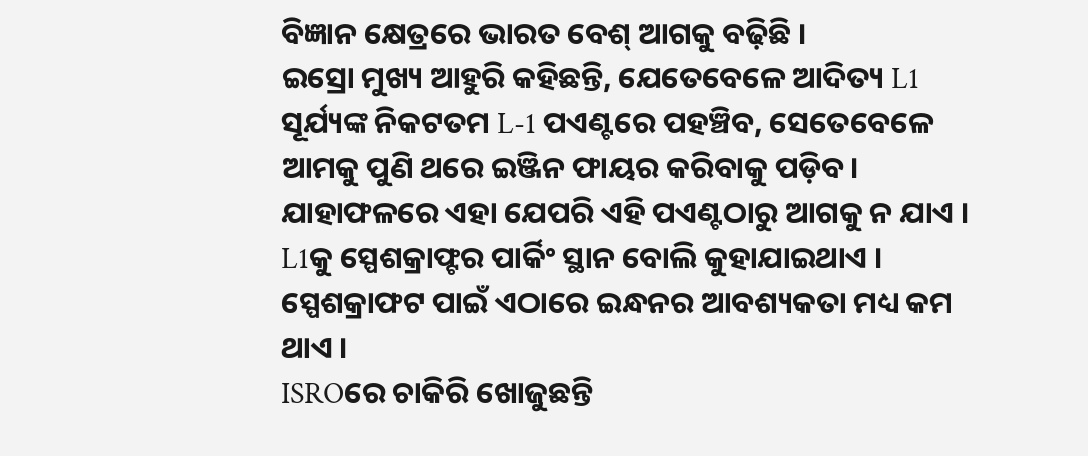ବିଜ୍ଞାନ କ୍ଷେତ୍ରରେ ଭାରତ ବେଶ୍ ଆଗକୁ ବଢ଼ିଛି ।
ଇସ୍ରୋ ମୁଖ୍ୟ ଆହୁରି କହିଛନ୍ତି, ଯେତେବେଳେ ଆଦିତ୍ୟ L1 ସୂର୍ଯ୍ୟଙ୍କ ନିକଟତମ L-1 ପଏଣ୍ଟରେ ପହଞ୍ଚିବ, ସେତେବେଳେ ଆମକୁ ପୁଣି ଥରେ ଇଞ୍ଜିନ ଫାୟର କରିବାକୁ ପଡ଼ିବ। ଯାହାଫଳରେ ଏହା ଯେପରି ଏହି ପଏଣ୍ଟଠାରୁ ଆଗକୁ ନ ଯାଏ ।
L1କୁ ସ୍ପେଶକ୍ରାଫ୍ଟର ପାର୍କିଂ ସ୍ଥାନ ବୋଲି କୁହାଯାଇଥାଏ । ସ୍ପେଶକ୍ରାଫଟ ପାଇଁ ଏଠାରେ ଇନ୍ଧନର ଆବଶ୍ୟକତା ମଧ୍ୟ କମ ଥାଏ ।
ISROରେ ଚାକିରି ଖୋଜୁଛନ୍ତି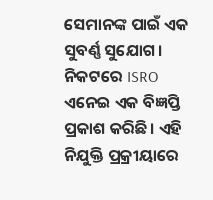ସେମାନଙ୍କ ପାଇଁ ଏକ ସୁବର୍ଣ୍ଣ ସୁଯୋଗ। ନିକଟରେ ISRO ଏନେଇ ଏକ ବିଜ୍ଞପ୍ତି ପ୍ରକାଶ କରିଛି। ଏହି ନିଯୁକ୍ତି ପ୍ରକ୍ରୀୟାରେ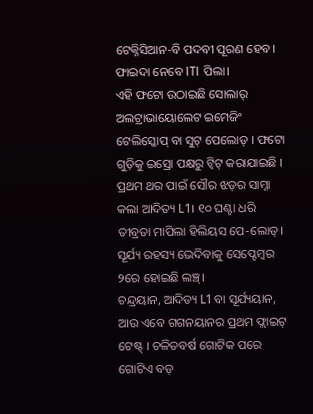ଟେକ୍ନିସିଆନ-ବି ପଦବୀ ପୂରଣ ହେବ। ଫାଇଦା ନେବେ ITI ପିଲା।
ଏହି ଫଟୋ ଉଠାଇଛି ସୋଲାର୍ ଅଲଟ୍ରାଭାୟୋଲେଟ ଇମେଜିଂ ଟେଲିସ୍କୋପ୍ ବା ସୁଟ୍ ପେଲୋଡ୍ । ଫଟୋ ଗୁଡ଼ିକୁ ଇସ୍ରୋ ପକ୍ଷରୁ ଟ୍ୱିଟ୍ କରାଯାଇଛି ।
ପ୍ରଥମ ଥର ପାଇଁ ସୌର ଝଡ଼ର ସାମ୍ନା କଲା ଆଦିତ୍ୟ L1। ୧୦ ଘଣ୍ଟା ଧରି ତୀବ୍ରତା ମାପିଲା ହିଲିୟସ ପେ-ଲୋଡ୍। ସୂର୍ଯ୍ୟ ରହସ୍ୟ ଭେଦିବାକୁ ସେପ୍ଟେମ୍ବର ୨ରେ ହୋଇଛି ଲଞ୍ଚ୍।
ଚନ୍ଦ୍ରୟାନ, ଆଦିତ୍ୟ L1 ବା ସୂର୍ଯ୍ୟୟାନ, ଆଉ ଏବେ ଗଗନୟାନର ପ୍ରଥମ ଫ୍ଲାଇଟ୍ ଟେଷ୍ଟ୍ । ଚଳିତବର୍ଷ ଗୋଟିକ ପରେ ଗୋଟିଏ ବଡ଼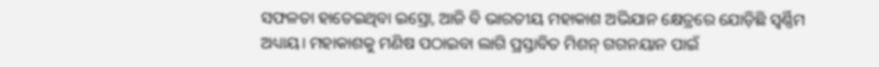ସଫଳତା ହାତେଇଥିବା ଇସ୍ରୋ, ଆଜି ବି ଭାରତୀୟ ମହାକାଶ ଅଭିଯାନ କ୍ଷେତ୍ରରେ ଯୋଡ଼ିଛି ସ୍ବର୍ଣ୍ଣିମ ଅଧ୍ୟାୟ। ମହାକାଶକୁ ମଣିଷ ପଠାଇବା ଲାଗି ପ୍ରସ୍ତାବିତ ମିଶନ୍ ଗଗନୟାନ ପାଇଁ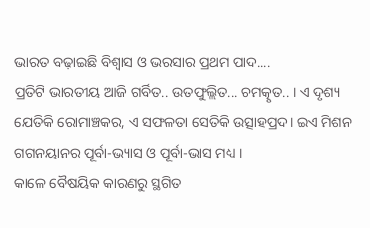ଭାରତ ବଢ଼ାଇଛି ବିଶ୍ବାସ ଓ ଭରସାର ପ୍ରଥମ ପାଦ....
ପ୍ରତିଟି ଭାରତୀୟ ଆଜି ଗର୍ବିତ.. ଉତଫୁଲ୍ଲିତ... ଚମତ୍କୃତ.. । ଏ ଦୃଶ୍ୟ ଯେତିକି ରୋମାଞ୍ଚକର, ଏ ସଫଳତା ସେତିକି ଉତ୍ସାହପ୍ରଦ। ଇଏ ମିଶନ ଗଗନୟାନର ପୂର୍ବା-ଭ୍ୟାସ ଓ ପୂର୍ବା-ଭାସ ମଧ୍ୟ ।
କାଳେ ବୈଷୟିକ କାରଣରୁ ସ୍ଥଗିତ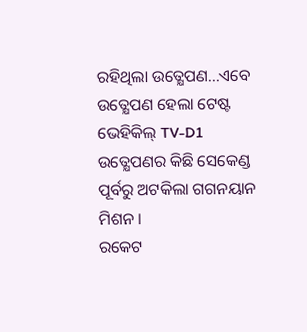ରହିଥିଲା ଉତ୍କ୍ଷେପଣ...ଏବେ ଉତ୍କ୍ଷେପଣ ହେଲା ଟେଷ୍ଟ ଭେହିକିଲ୍ TV-D1
ଉତ୍କ୍ଷେପଣର କିଛି ସେକେଣ୍ଡ ପୂର୍ବରୁ ଅଟକିଲା ଗଗନୟାନ ମିଶନ ।
ରକେଟ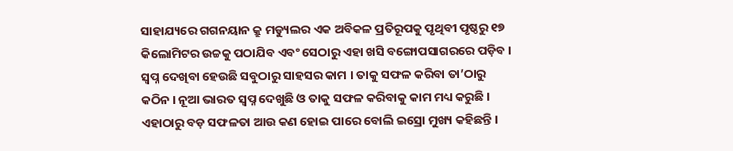ସାହାଯ୍ୟରେ ଗଗନୟାନ କ୍ରୁ ମଡ୍ୟୁଲର ଏକ ଅବିକଳ ପ୍ରତିରୂପକୁ ପୃଥିବୀ ପୃଷ୍ଠରୁ ୧୭ କିଲୋମିଟର ଉଚ୍ଚକୁ ପଠାଯିବ ଏବଂ ସେଠାରୁ ଏହା ଖସି ବଙ୍ଗୋପସାଗରରେ ପଡ଼ିବ ।
ସ୍ବପ୍ନ ଦେଖିବା ହେଉଛି ସବୁଠାରୁ ସାହସର କାମ । ତାକୁ ସଫଳ କରିବା ତା’ଠାରୁ କଠିନ । ନୂଆ ଭାରତ ସ୍ବପ୍ନ ଦେଖୁଛି ଓ ତାକୁ ସଫଳ କରିବାକୁ କାମ ମଧ୍ୟ କରୁଛି । ଏହାଠାରୁ ବଡ଼ ସଫଳତା ଆଉ କଣ ହୋଇ ପାରେ ବୋଲି ଇସ୍ରୋ ମୁଖ୍ୟ କହିଛନ୍ତି ।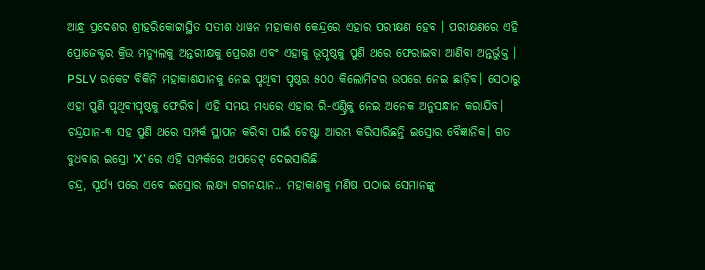ଆନ୍ଧ୍ର ପ୍ରଦେଶର ଶ୍ରୀହରିକୋଟ୍ଟାସ୍ଥିତ ସତୀଶ ଧାୱନ ମହାକାଶ କେନ୍ଦ୍ରରେ ଏହାର ପରୀକ୍ଷଣ ହେବ । ପରୀକ୍ଷଣରେ ଏହି ପ୍ରୋଜେକ୍ଟର କ୍ରିଉ ମଡ୍ୟୁଲକୁ ଅନ୍ତରୀକ୍ଷକୁ ପ୍ରେରଣ ଏବଂ ଏହାକୁ ଭୂପୃଷ୍ଠକୁ ପୁଣି ଥରେ ଫେରାଇବା ଆଣିବା ଅନ୍ତର୍ଭୁକ୍ତ ।
PSLV ରକେଟ ବିକିନି ମହାକାଶଯାନକୁ ନେଇ ପୃଥିବୀ ପୃଷ୍ଠର ୫୦୦ କିଲୋମିଟର ଉପରେ ନେଇ ଛାଡ଼ିବ। ସେଠାରୁ ଏହା ପୁଣି ପୃଥିବୀପୃଷ୍ଠକୁ ଫେରିବ। ଏହି ସମୟ ମଧ୍ୟରେ ଏହାର ରି-ଏଣ୍ଟ୍ରିକୁ ନେଇ ଅନେକ ଅନୁସନ୍ଧାନ କରାଯିବ।
ଚନ୍ଦ୍ରଯାନ-୩ ସହ ପୁଣି ଥରେ ସମ୍ପର୍କ ସ୍ଥାପନ କରିବା ପାଇଁ ଚେଷ୍ଟା ଆରମ୍ଭ କରିସାରିଛନ୍ତି ଇସ୍ରୋର ବୈଜ୍ଞାନିକ। ଗତ ବୁଧବାର ଇସ୍ରୋ ’X’ ରେ ଏହି ସମ୍ପର୍କରେ ଅପଡେଟ୍ ଦେଇସାରିଛି
ଚନ୍ଦ୍ର, ସୂର୍ଯ୍ୟ ପରେ ଏବେ ଇସ୍ରୋର ଲକ୍ଷ୍ୟ ଗଗନୟାନ.. ମହାକାଶକୁ ମଣିଷ ପଠାଇ ସେମାନଙ୍କୁ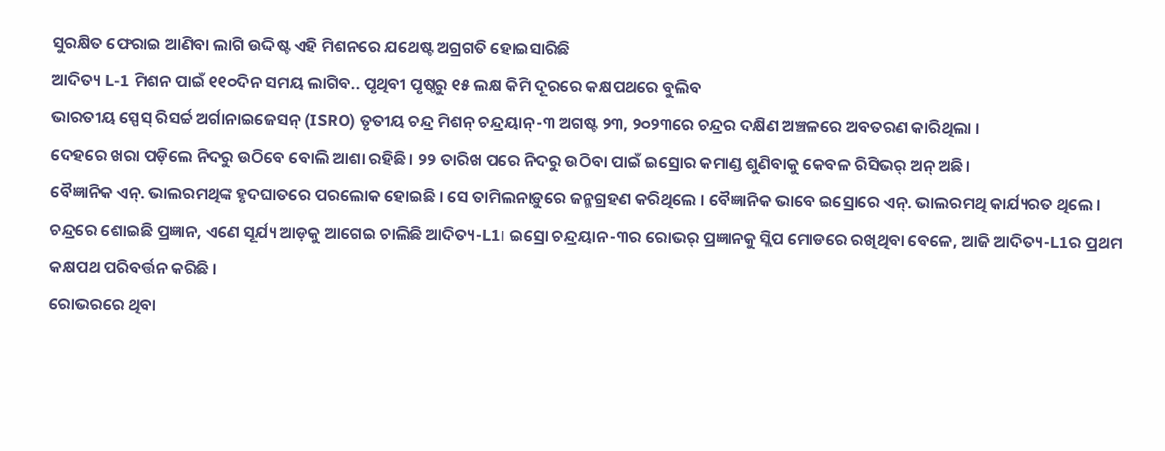ସୁରକ୍ଷିତ ଫେରାଇ ଆଣିବା ଲାଗି ଉଦ୍ଦିଷ୍ଟ ଏହି ମିଶନରେ ଯଥେଷ୍ଟ ଅଗ୍ରଗତି ହୋଇସାରିଛି
ଆଦିତ୍ୟ L-1 ମିଶନ ପାଇଁ ୧୧୦ଦିନ ସମୟ ଲାଗିବ.. ପୃଥିବୀ ପୃଷ୍ଠରୁ ୧୫ ଲକ୍ଷ କିମି ଦୂରରେ କକ୍ଷପଥରେ ବୁଲିବ
ଭାରତୀୟ ସ୍ପେସ୍ ରିସର୍ଚ୍ଚ ଅର୍ଗାନାଇଜେସନ୍ (ISRO) ତୃତୀୟ ଚନ୍ଦ୍ର ମିଶନ୍ ଚନ୍ଦ୍ରୟାନ୍-୩ ଅଗଷ୍ଟ ୨୩, ୨୦୨୩ରେ ଚନ୍ଦ୍ରର ଦକ୍ଷିଣ ଅଞ୍ଚଳରେ ଅବତରଣ କାରିଥିଲା ।
ଦେହରେ ଖରା ପଡ଼ିଲେ ନିଦରୁ ଉଠିବେ ବୋଲି ଆଶା ରହିଛି। ୨୨ ତାରିଖ ପରେ ନିଦରୁ ଉଠିବା ପାଇଁ ଇସ୍ରୋର କମାଣ୍ଡ ଶୁଣିବାକୁ କେବଳ ରିସିଭର୍ ଅନ୍ ଅଛି।
ବୈଜ୍ଞାନିକ ଏନ୍. ଭାଲରମଥିଙ୍କ ହୃଦଘାତରେ ପରଲୋକ ହୋଇଛି । ସେ ତାମିଲନାଡ଼ୁରେ ଜନ୍ମଗ୍ରହଣ କରିଥିଲେ । ବୈଜ୍ଞାନିକ ଭାବେ ଇସ୍ରୋରେ ଏନ୍. ଭାଲରମଥି କାର୍ଯ୍ୟରତ ଥିଲେ ।
ଚନ୍ଦ୍ରରେ ଶୋଇଛି ପ୍ରଜ୍ଞାନ, ଏଣେ ସୂର୍ଯ୍ୟ ଆଡ଼କୁ ଆଗେଇ ଚାଲିଛି ଆଦିତ୍ୟ-L1। ଇସ୍ରୋ ଚନ୍ଦ୍ରୟାନ-୩ର ରୋଭର୍ ପ୍ରଜ୍ଞାନକୁ ସ୍ଲିପ ମୋଡରେ ରଖିଥିବା ବେଳେ, ଆଜି ଆଦିତ୍ୟ-L1ର ପ୍ରଥମ କକ୍ଷପଥ ପରିବର୍ତ୍ତନ କରିଛି ।
ରୋଭରରେ ଥିବା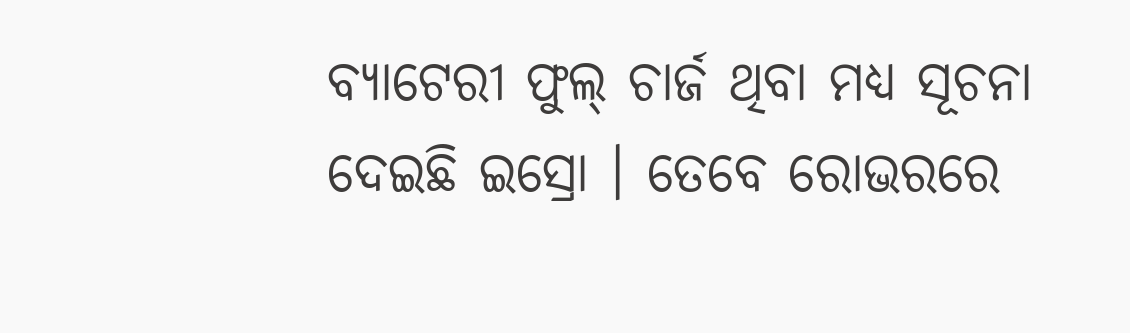ବ୍ୟାଟେରୀ ଫୁଲ୍ ଚାର୍ଜ ଥିବା ମଧ୍ୟ ସୂଚନା ଦେଇଛି ଇସ୍ରୋ । ତେବେ ରୋଭରରେ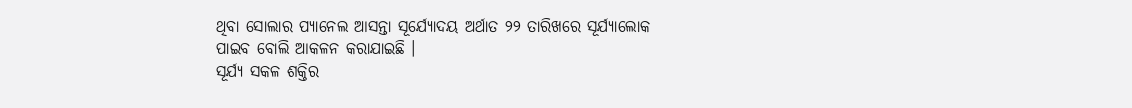ଥିବା ସୋଲାର ପ୍ୟାନେଲ ଆସନ୍ତା ସୂର୍ଯ୍ୟୋଦୟ ଅର୍ଥାତ ୨୨ ତାରିଖରେ ସୂର୍ଯ୍ୟାଲୋକ ପାଇବ ବୋଲି ଆକଳନ କରାଯାଇଛି ।
ସୂର୍ଯ୍ୟ ସକଳ ଶକ୍ତିର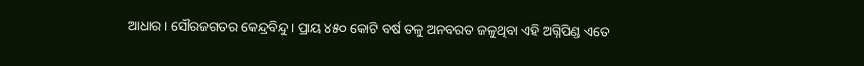ଆଧାର । ସୌରଜଗତର କେନ୍ଦ୍ରବିନ୍ଦୁ । ପ୍ରାୟ ୪୫୦ କୋଟି ବର୍ଷ ତଳୁ ଅନବରତ ଜଳୁଥିବା ଏହି ଅଗ୍ନିପିଣ୍ଡ ଏତେ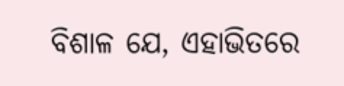ବିଶାଳ ଯେ, ଏହାଭିତରେ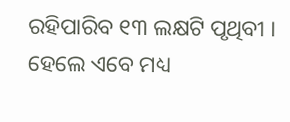ରହିପାରିବ ୧୩ ଲକ୍ଷଟି ପୃଥିବୀ । ହେଲେ ଏବେ ମଧ୍ୟ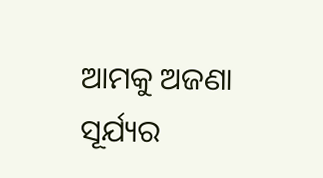ଆମକୁ ଅଜଣା ସୂର୍ଯ୍ୟର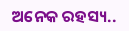ଅନେକ ରହସ୍ୟ..